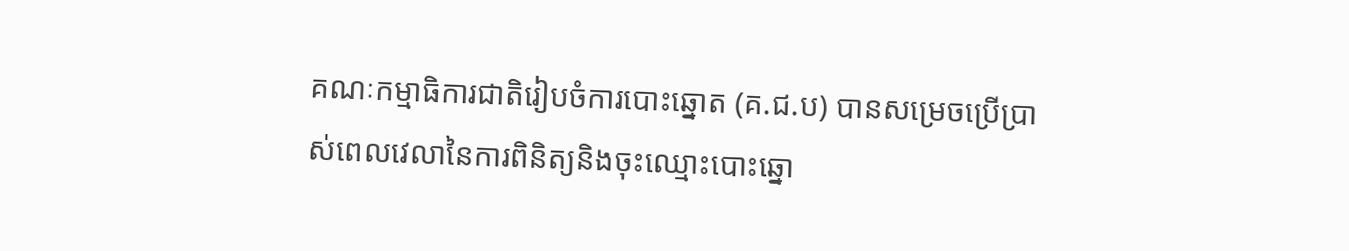គណៈកម្មាធិការជាតិរៀបចំការបោះឆ្នោត (គ.ជ.ប) បានសម្រេចប្រើប្រាស់ពេលវេលានៃការពិនិត្យនិងចុះឈ្មោះបោះឆ្នោ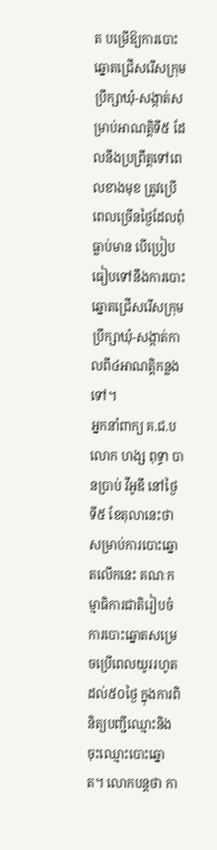ត បម្រើឱ្យការបោះឆ្នោតជ្រើសរើសក្រុមប្រឹក្សាឃុំ-សង្កាត់សម្រាប់អាណត្តិទី៥ ដែលនឹងប្រព្រឹត្តទៅពេលខាងមុខ ត្រូវប្រើពេលច្រើនថ្ងៃដែលពុំធ្លាប់មាន បើប្រៀបធៀបទៅនឹងការបោះឆ្នោតជ្រើសរើសក្រុមប្រឹក្សាឃុំ-សង្កាត់កាលពី៤អាណត្តិកន្លងទៅ។
អ្នកនាំពាក្យ គ.ជ.ប លោក ហង្ស ពុទ្ធា បានប្រាប់ វីអូឌី នៅថ្ងៃទី៥ ខែតុលានេះថា សម្រាប់ការបោះឆ្នោតលើកនេះ គណៈកម្មាធិការជាតិរៀបចំការបោះឆ្នោតសម្រេចប្រើពេលយូររហូតដល់៥០ថ្ងៃ ក្នុងការពិនិត្យបញ្ជីឈ្មោះនិងចុះឈ្មោះបោះឆ្នោត។ លោកបន្តថា កា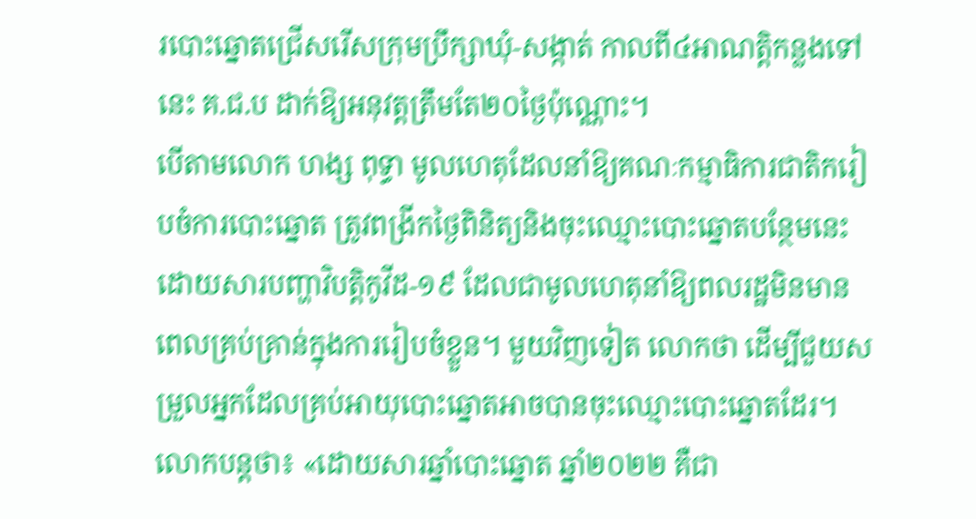របោះឆ្នោតជ្រើសរើសក្រុមប្រឹក្សាឃុំ-សង្កាត់ កាលពី៤អាណត្តិកន្លងទៅនេះ គ.ជ.ប ដាក់ឱ្យអនុវត្តត្រឹមតែ២០ថ្ងៃប៉ុណ្ណោះ។
បើតាមលោក ហង្ស ពុទ្ធា មូលហេតុដែលនាំឱ្យគណៈកម្មាធិការជាតិករៀបចំការបោះឆ្នោត ត្រូវពង្រីកថ្ងៃពិនិត្យនិងចុះឈ្មោះបោះឆ្នោតបន្ថែមនេះ ដោយសារបញ្ហាវិបត្តិកូវីដ-១៩ ដែលជាមូលហេតុនាំឱ្យពលរដ្ឋមិនមានពេលគ្រប់គ្រាន់ក្នុងការរៀបចំខ្លួន។ មួយវិញទៀត លោកថា ដើម្បីជួយសម្រួលអ្នកដែលគ្រប់អាយុបោះឆ្នោតអាចបានចុះឈ្មោះបោះឆ្នោតដែរ។
លោកបន្តថា៖ «ដោយសារឆ្នាំបោះឆ្នោត ឆ្នាំ២០២២ គឺជា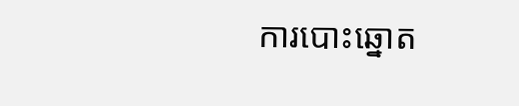ការបោះឆ្នោត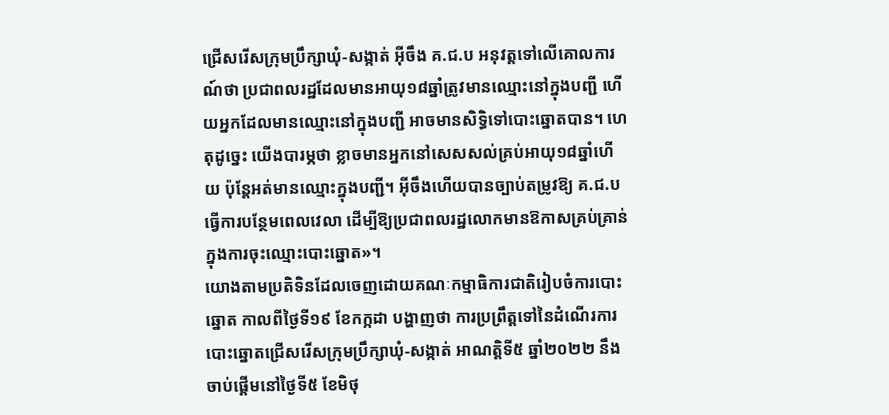ជ្រើសរើសក្រុមប្រឹក្សាឃុំ-សង្កាត់ អ៊ីចឹង គ.ជ.ប អនុវត្តទៅលើគោលការណ៍ថា ប្រជាពលរដ្ឋដែលមានអាយុ១៨ឆ្នាំត្រូវមានឈ្មោះនៅក្នុងបញ្ជី ហើយអ្នកដែលមានឈ្មោះនៅក្នុងបញ្ជី អាចមានសិទ្ធិទៅបោះឆ្នោតបាន។ ហេតុដូច្នេះ យើងបារម្ភថា ខ្លាចមានអ្នកនៅសេសសល់គ្រប់អាយុ១៨ឆ្នាំហើយ ប៉ុន្តែអត់មានឈ្មោះក្នុងបញ្ជី។ អ៊ីចឹងហើយបានច្បាប់តម្រូវឱ្យ គ.ជ.ប ធ្វើការបន្ថែមពេលវេលា ដើម្បីឱ្យប្រជាពលរដ្ឋលោកមានឱកាសគ្រប់គ្រាន់ក្នុងការចុះឈ្មោះបោះឆ្នោត»។
យោងតាមប្រតិទិនដែលចេញដោយគណៈកម្មាធិការជាតិរៀបចំការបោះឆ្នោត កាលពីថ្ងៃទី១៩ ខែកក្កដា បង្ហាញថា ការប្រព្រឹត្តទៅនៃដំណើរការបោះឆ្នោតជ្រើសរើសក្រុមប្រឹក្សាឃុំ-សង្កាត់ អាណត្តិទី៥ ឆ្នាំ២០២២ នឹងចាប់ផ្តើមនៅថ្ងៃទី៥ ខែមិថុ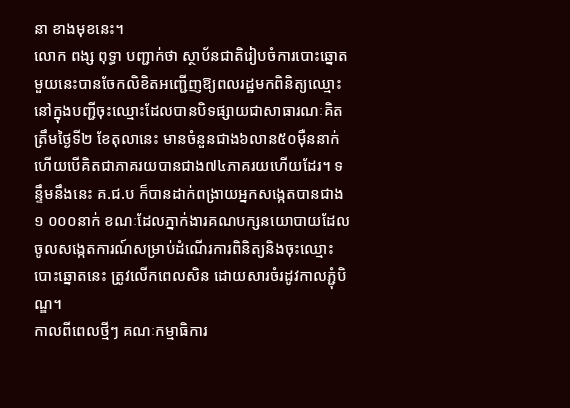នា ខាងមុខនេះ។
លោក ពង្ស ពុទ្ធា បញ្ជាក់ថា ស្ថាប័នជាតិរៀបចំការបោះឆ្នោតមួយនេះបានចែកលិខិតអញ្ជើញឱ្យពលរដ្ឋមកពិនិត្យឈ្មោះនៅក្នុងបញ្ជីចុះឈ្មោះដែលបានបិទផ្សាយជាសាធារណៈគិតត្រឹមថ្ងៃទី២ ខែតុលានេះ មានចំនួនជាង៦លាន៥០ម៉ឺននាក់ ហើយបើគិតជាភាគរយបានជាង៧៤ភាគរយហើយដែរ។ ទន្ទឹមនឹងនេះ គ.ជ.ប ក៏បានដាក់ពង្រាយអ្នកសង្កេតបានជាង១ ០០០នាក់ ខណៈដែលភ្នាក់ងារគណបក្សនយោបាយដែលចូលសង្កេតការណ៍សម្រាប់ដំណើរការពិនិត្យនិងចុះឈ្មោះបោះឆ្នោតនេះ ត្រូវលើកពេលសិន ដោយសារចំរដូវកាលភ្ជុំបិណ្ឌ។
កាលពីពេលថ្មីៗ គណៈកម្មាធិការ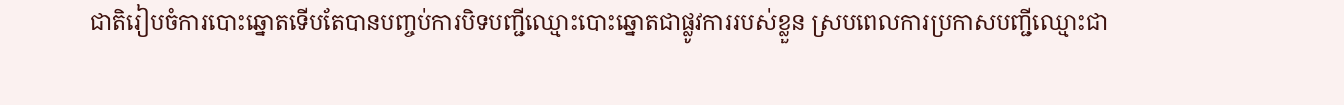ជាតិរៀបចំការបោះឆ្នោតទើបតែបានបញ្ចប់ការបិទបញ្ជីឈ្មោះបោះឆ្នោតជាផ្លូវការរបស់ខ្លួន ស្របពេលការប្រកាសបញ្ជីឈ្មោះជា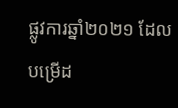ផ្លូវការឆ្នាំ២០២១ ដែលបម្រើដ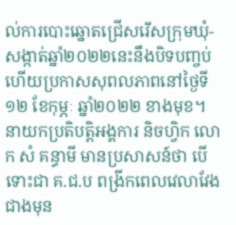ល់ការបោះឆ្នោតជ្រើសរើសក្រុមឃុំ-សង្កាត់ឆ្នាំ២០២២នេះនឹងបិទបញ្ចប់ ហើយប្រកាសសុពលភាពនៅថ្ងៃទី១២ ខែកុម្ភៈ ឆ្នាំ២០២២ ខាងមុខ។
នាយកប្រតិបត្តិអង្គការ និចហ្វិក លោក សំ គន្ធាមី មានប្រសាសន៍ថា បើទោះជា គ.ជ.ប ពង្រីកពេលវេលាវែងជាងមុន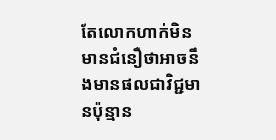តែលោកហាក់មិនមានជំនឿថាអាចនឹងមានផលជាវិជ្ជមានប៉ុន្មាន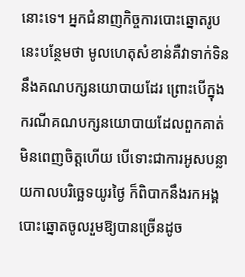នោះទេ។ អ្នកជំនាញកិច្ចការបោះឆ្នោតរូបនេះបន្ថែមថា មូលហេតុសំខាន់គឺវាទាក់ទិននឹងគណបក្សនយោបាយដែរ ព្រោះបើក្នុងករណីគណបក្សនយោបាយដែលពួកគាត់មិនពេញចិត្តហើយ បើទោះជាការអូសបន្លាយកាលបរិច្ឆេទយូរថ្ងៃ ក៏ពិបាកនឹងរកអង្គបោះឆ្នោតចូលរួមឱ្យបានច្រើនដូច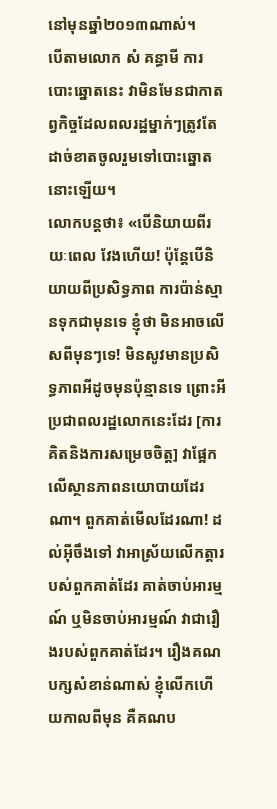នៅមុនឆ្នាំ២០១៣ណាស់។
បើតាមលោក សំ គន្ធាមី ការបោះឆ្នោតនេះ វាមិនមែនជាកាតព្វកិច្ចដែលពលរដ្ឋម្នាក់ៗត្រូវតែដាច់ខាតចូលរួមទៅបោះឆ្នោតនោះឡើយ។
លោកបន្តថា៖ «បើនិយាយពីរយៈពេល វែងហើយ! ប៉ុន្តែបើនិយាយពីប្រសិទ្ធភាព ការប៉ាន់ស្មានទុកជាមុនទេ ខ្ញុំថា មិនអាចលើសពីមុនៗទេ! មិនសូវមានប្រសិទ្ធភាពអីដូចមុនប៉ុន្មានទេ ព្រោះអីប្រជាពលរដ្ឋលោកនេះដែរ [ការគិតនិងការសម្រេចចិត្ត] វាផ្អែកលើស្ថានភាពនយោបាយដែរណា។ ពួកគាត់មើលដែរណា! ដល់អ៊ីចឹងទៅ វាអាស្រ័យលើកត្តារបស់ពួកគាត់ដែរ គាត់ចាប់អារម្មណ៍ ឬមិនចាប់អារម្មណ៍ វាជារឿងរបស់ពួកគាត់ដែរ។ រឿងគណបក្សសំខាន់ណាស់ ខ្ញុំលើកហើយកាលពីមុន គឺគណប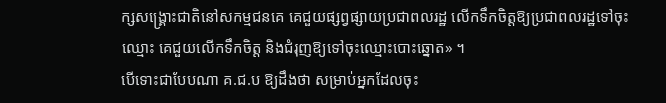ក្សសង្រ្គោះជាតិនៅសកម្មជនគេ គេជួយផ្សព្វផ្សាយប្រជាពលរដ្ឋ លើកទឹកចិត្តឱ្យប្រជាពលរដ្ឋទៅចុះឈ្មោះ គេជួយលើកទឹកចិត្ត និងជំរុញឱ្យទៅចុះឈ្មោះបោះឆ្នោត» ។
បើទោះជាបែបណា គ.ជ.ប ឱ្យដឹងថា សម្រាប់អ្នកដែលចុះ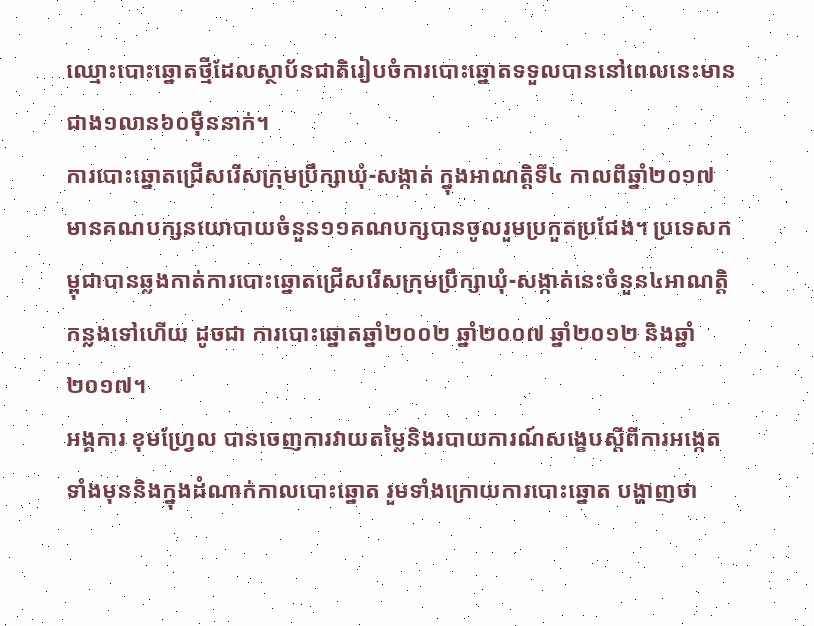ឈ្មោះបោះឆ្នោតថ្មីដែលស្ថាប័នជាតិរៀបចំការបោះឆ្នោតទទួលបាននៅពេលនេះមានជាង១លាន៦០ម៉ឺននាក់។
ការបោះឆ្នោតជ្រើសរើសក្រុមប្រឹក្សាឃុំ-សង្កាត់ ក្នុងអាណត្តិទី៤ កាលពីឆ្នាំ២០១៧ មានគណបក្សនយោបាយចំនួន១១គណបក្សបានចូលរួមប្រកួតប្រជែង។ ប្រទេសកម្ពុជាបានឆ្លងកាត់ការបោះឆ្នោតជ្រើសរើសក្រុមប្រឹក្សាឃុំ-សង្កាត់នេះចំនួន៤អាណត្តិកន្លងទៅហើយ ដូចជា ការបោះឆ្នោតឆ្នាំ២០០២ ឆ្នាំ២០០៧ ឆ្នាំ២០១២ និងឆ្នាំ២០១៧។
អង្គការ ខុមហ្វ្រែល បានចេញការវាយតម្លៃនិងរបាយការណ៍សង្ខេបស្តីពីការអង្កេតទាំងមុននិងក្នុងដំណាក់កាលបោះឆ្នោត រួមទាំងក្រោយការបោះឆ្នោត បង្ហាញថា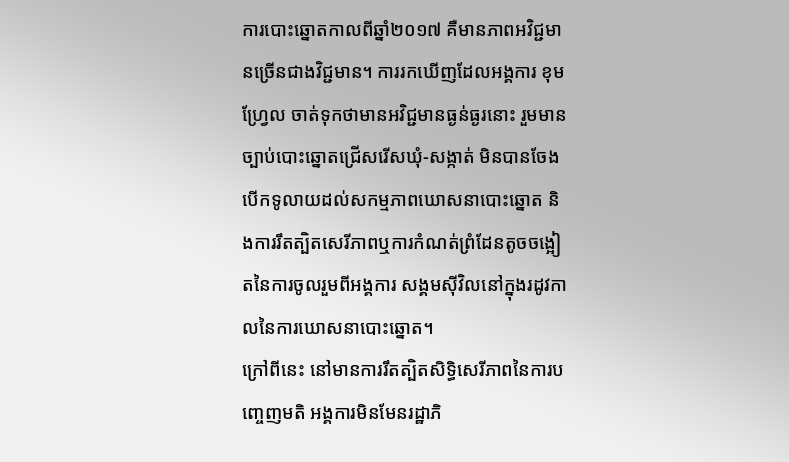ការបោះឆ្នោតកាលពីឆ្នាំ២០១៧ គឺមានភាពអវិជ្ជមានច្រើនជាងវិជ្ជមាន។ ការរកឃើញដែលអង្គការ ខុមហ្រ្វែល ចាត់ទុកថាមានអវិជ្ជមានធ្ងន់ធ្ងរនោះ រួមមាន ច្បាប់បោះឆ្នោតជ្រើសរើសឃុំ-សង្កាត់ មិនបានចែងបើកទូលាយដល់សកម្មភាពឃោសនាបោះឆ្នោត និងការរឹតត្បិតសេរីភាពឬការកំណត់ព្រំដែនតូចចង្អៀតនៃការចូលរួមពីអង្គការ សង្គមស៊ីវិលនៅក្នុងរដូវកាលនៃការឃោសនាបោះឆ្នោត។
ក្រៅពីនេះ នៅមានការរឹតត្បិតសិទ្ធិសេរីភាពនៃការបញ្ចេញមតិ អង្គការមិនមែនរដ្ឋាភិ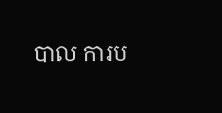បាល ការប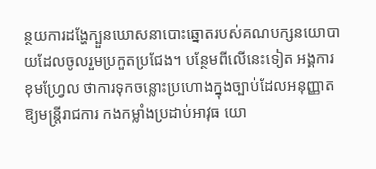ន្ថយការដង្ហែក្បួនឃោសនាបោះឆ្នោតរបស់គណបក្សនយោបាយដែលចូលរួមប្រកួតប្រជែង។ បន្ថែមពីលើនេះទៀត អង្គការ ខុមហ្វ្រែល ថាការទុកចន្លោះប្រហោងក្នុងច្បាប់ដែលអនុញ្ញាតឱ្យមន្រ្តីរាជការ កងកម្លាំងប្រដាប់អាវុធ យោ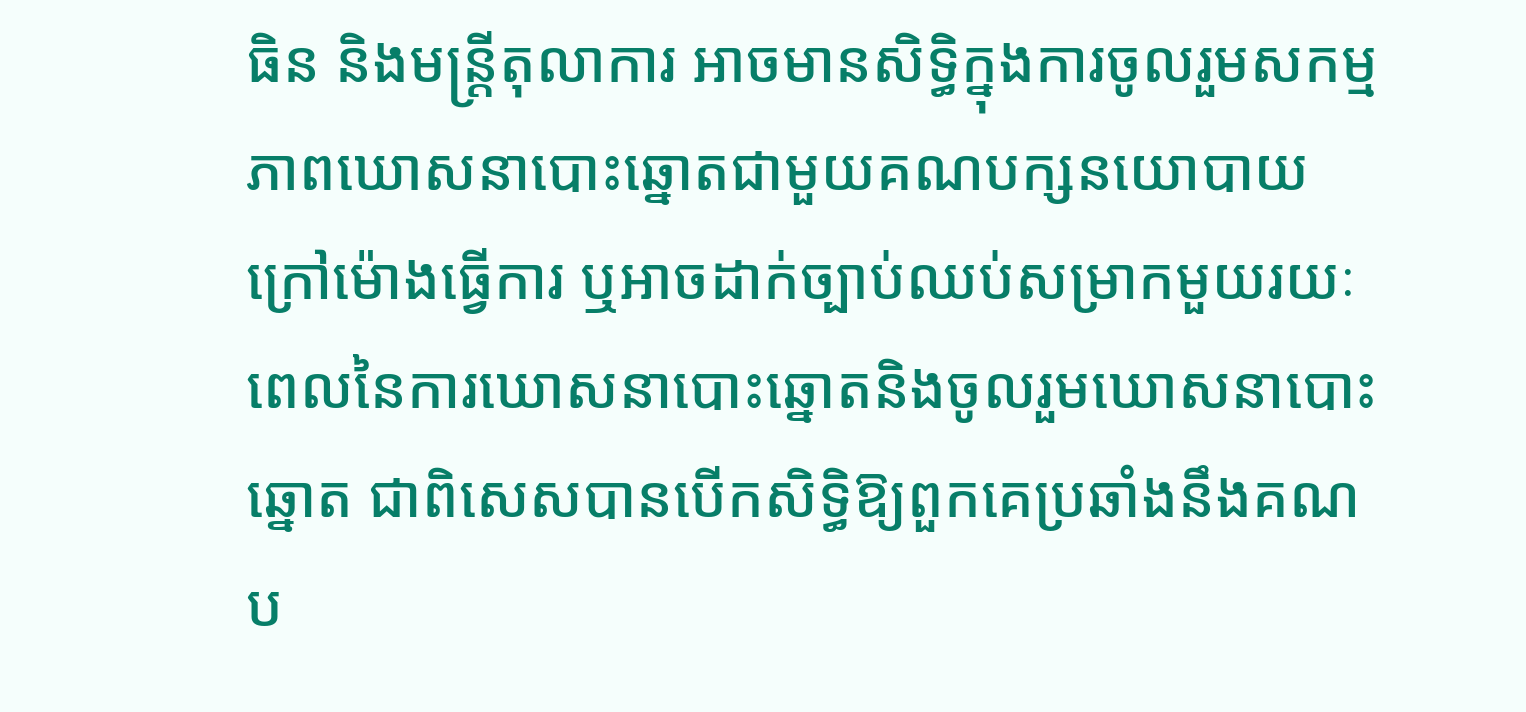ធិន និងមន្រ្តីតុលាការ អាចមានសិទ្ធិក្នុងការចូលរួមសកម្មភាពឃោសនាបោះឆ្នោតជាមួយគណបក្សនយោបាយក្រៅម៉ោងធ្វើការ ឬអាចដាក់ច្បាប់ឈប់សម្រាកមួយរយៈពេលនៃការឃោសនាបោះឆ្នោតនិងចូលរួមឃោសនាបោះឆ្នោត ជាពិសេសបានបើកសិទ្ធិឱ្យពួកគេប្រឆាំងនឹងគណប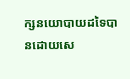ក្សនយោបាយដទៃបានដោយសេ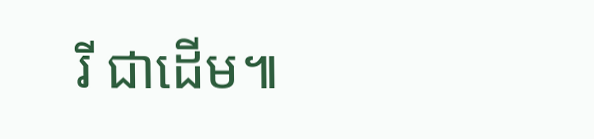រី ជាដើម៕